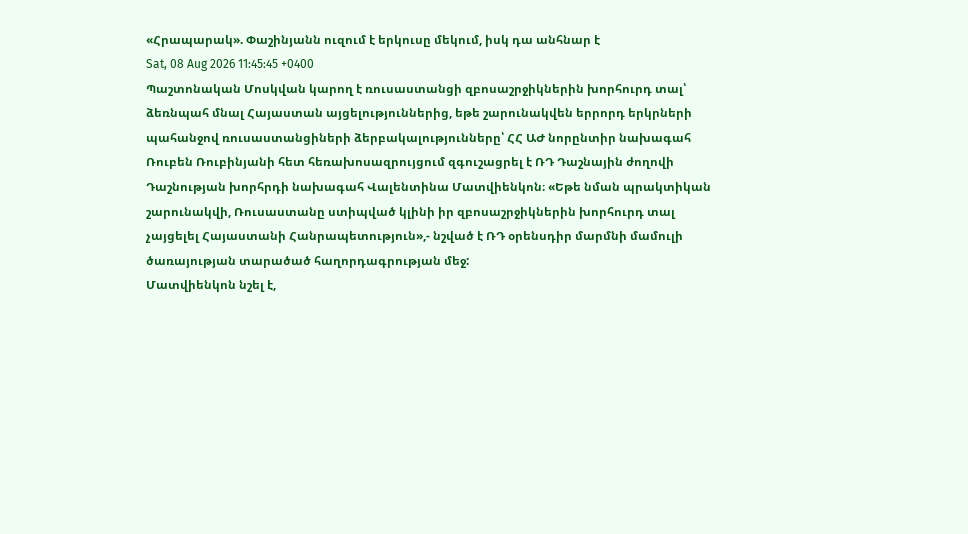«Հրապարակ». Փաշինյանն ուզում է երկուսը մեկում, իսկ դա անհնար է
Sat, 08 Aug 2026 11:45:45 +0400
Պաշտոնական Մոսկվան կարող է ռուսաստանցի զբոսաշրջիկներին խորհուրդ տալ՝ ձեռնպահ մնալ Հայաստան այցելություններից, եթե շարունակվեն երրորդ երկրների պահանջով ռուսաստանցիների ձերբակալությունները՝ ՀՀ ԱԺ նորընտիր նախագահ Ռուբեն Ռուբինյանի հետ հեռախոսազրույցում զգուշացրել է ՌԴ Դաշնային ժողովի Դաշնության խորհրդի նախագահ Վալենտինա Մատվիենկոն։ «Եթե նման պրակտիկան շարունակվի, Ռուսաստանը ստիպված կլինի իր զբոսաշրջիկներին խորհուրդ տալ չայցելել Հայաստանի Հանրապետություն»,- նշված է ՌԴ օրենսդիր մարմնի մամուլի ծառայության տարածած հաղորդագրության մեջ:
Մատվիենկոն նշել է,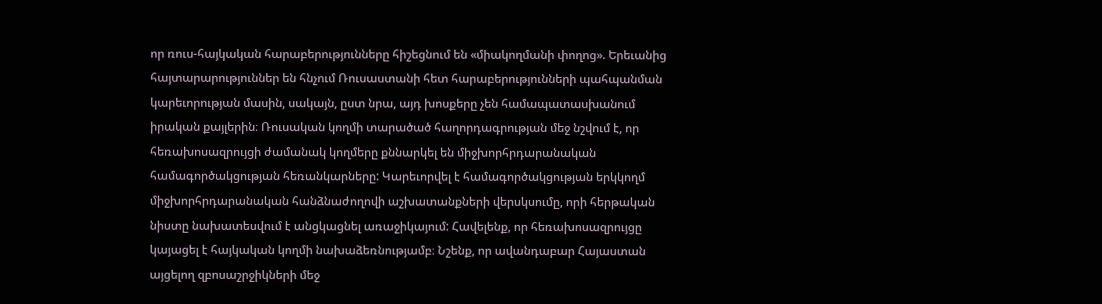որ ռուս-հայկական հարաբերությունները հիշեցնում են «միակողմանի փողոց». Երեւանից հայտարարություններ են հնչում Ռուսաստանի հետ հարաբերությունների պահպանման կարեւորության մասին, սակայն, ըստ նրա, այդ խոսքերը չեն համապատասխանում իրական քայլերին։ Ռուսական կողմի տարածած հաղորդագրության մեջ նշվում է, որ հեռախոսազրույցի ժամանակ կողմերը քննարկել են միջխորհրդարանական համագործակցության հեռանկարները: Կարեւորվել է համագործակցության երկկողմ միջխորհրդարանական հանձնաժողովի աշխատանքների վերսկսումը, որի հերթական նիստը նախատեսվում է անցկացնել առաջիկայում: Հավելենք, որ հեռախոսազրույցը կայացել է հայկական կողմի նախաձեռնությամբ։ Նշենք, որ ավանդաբար Հայաստան այցելող զբոսաշրջիկների մեջ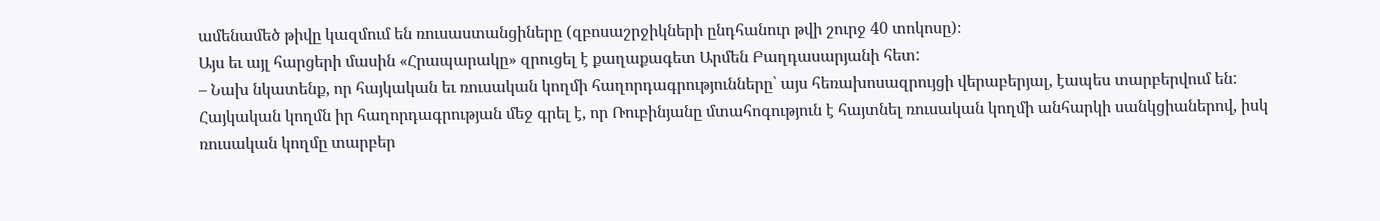ամենամեծ թիվը կազմում են ռուսաստանցիները (զբոսաշրջիկների ընդհանուր թվի շուրջ 40 տոկոսը)։
Այս եւ այլ հարցերի մասին «Հրապարակը» զրուցել է քաղաքագետ Արմեն Բաղդասարյանի հետ:
– Նախ նկատենք, որ հայկական եւ ռուսական կողմի հաղորդագրությունները՝ այս հեռախոսազրույցի վերաբերյալ, էապես տարբերվում են: Հայկական կողմն իր հաղորդագրության մեջ գրել է, որ Ռուբինյանը մտահոգություն է հայտնել ռուսական կողմի անհարկի սանկցիաներով, իսկ ռուսական կողմը տարբեր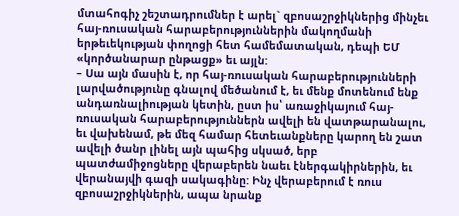մտահոգիչ շեշտադրումներ է արել` զբոսաշրջիկներից մինչեւ հայ-ռուսական հարաբերություններին մակողմանի երթեւեկության փողոցի հետ համեմատական, դեպի ԵՄ «կործանարար ընթացք» եւ այլն:
– Սա այն մասին է, որ հայ-ռուսական հարաբերությունների լարվածությունը գնալով մեծանում է, եւ մենք մոտենում ենք անդառնալիության կետին, ըստ իս՝ առաջիկայում հայ-ռուսական հարաբերություններն ավելի են վատթարանալու, եւ վախենամ, թե մեզ համար հետեւանքները կարող են շատ ավելի ծանր լինել այն պահից սկսած, երբ պատժամիջոցները վերաբերեն նաեւ էներգակիրներին, եւ վերանայվի գազի սակագինը: Ինչ վերաբերում է ռուս զբոսաշրջիկներին, ապա նրանք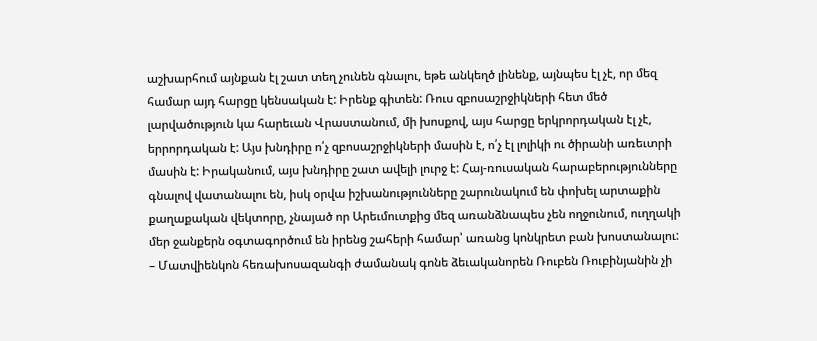աշխարհում այնքան էլ շատ տեղ չունեն գնալու, եթե անկեղծ լինենք, այնպես էլ չէ, որ մեզ համար այդ հարցը կենսական է: Իրենք գիտեն: Ռուս զբոսաշրջիկների հետ մեծ լարվածություն կա հարեւան Վրաստանում, մի խոսքով, այս հարցը երկրորդական էլ չէ, երրորդական է: Այս խնդիրը ո՛չ զբոսաշրջիկների մասին է, ո՛չ էլ լոլիկի ու ծիրանի առեւտրի մասին է: Իրականում, այս խնդիրը շատ ավելի լուրջ է: Հայ-ռուսական հարաբերությունները գնալով վատանալու են, իսկ օրվա իշխանությունները շարունակում են փոխել արտաքին քաղաքական վեկտորը, չնայած որ Արեւմուտքից մեզ առանձնապես չեն ողջունում, ուղղակի մեր ջանքերն օգտագործում են իրենց շահերի համար՝ առանց կոնկրետ բան խոստանալու:
– Մատվիենկոն հեռախոսազանգի ժամանակ գոնե ձեւականորեն Ռուբեն Ռուբինյանին չի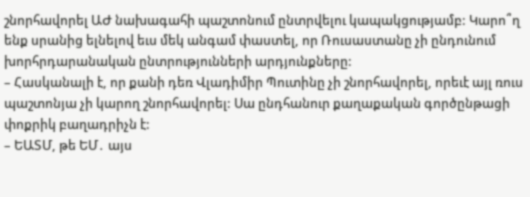շնորհավորել ԱԺ նախագահի պաշտոնում ընտրվելու կապակցությամբ: Կարո՞ղ ենք սրանից ելնելով եւս մեկ անգամ փաստել, որ Ռուսաստանը չի ընդունում խորհրդարանական ընտրությունների արդյունքները:
– Հասկանալի է, որ քանի դեռ Վլադիմիր Պուտինը չի շնորհավորել, որեւէ այլ ռուս պաշտոնյա չի կարող շնորհավորել: Սա ընդհանուր քաղաքական գործընթացի փոքրիկ բաղադրիչն է:
– ԵԱՏՄ, թե ԵՄ․ այս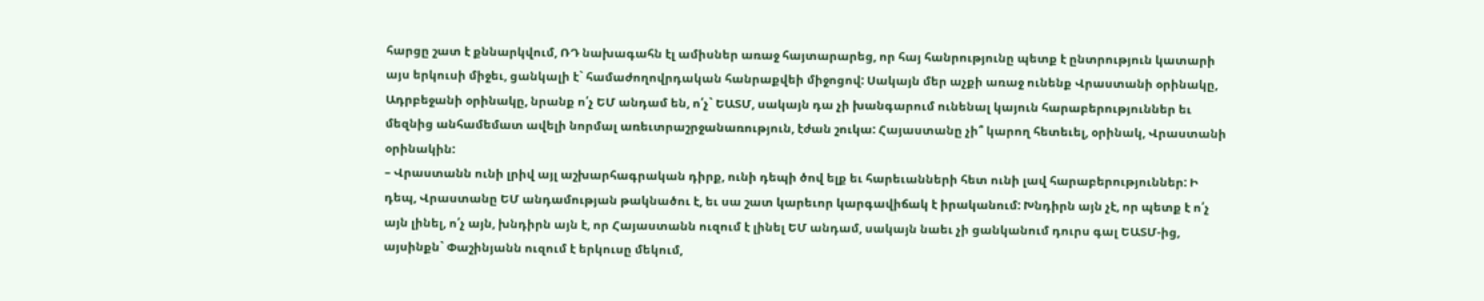հարցը շատ է քննարկվում, ՌԴ նախագահն էլ ամիսներ առաջ հայտարարեց, որ հայ հանրությունը պետք է ընտրություն կատարի այս երկուսի միջեւ, ցանկալի է` համաժողովրդական հանրաքվեի միջոցով: Սակայն մեր աչքի առաջ ունենք Վրաստանի օրինակը, Ադրբեջանի օրինակը, նրանք ո՛չ ԵՄ անդամ են, ո՛չ` ԵԱՏՄ, սակայն դա չի խանգարում ունենալ կայուն հարաբերություններ եւ մեզնից անհամեմատ ավելի նորմալ առեւտրաշրջանառություն, էժան շուկա: Հայաստանը չի՞ կարող հետեւել, օրինակ, Վրաստանի օրինակին:
– Վրաստանն ունի լրիվ այլ աշխարհագրական դիրք, ունի դեպի ծով ելք եւ հարեւանների հետ ունի լավ հարաբերություններ: Ի դեպ, Վրաստանը ԵՄ անդամության թակնածու է, եւ սա շատ կարեւոր կարգավիճակ է իրականում: Խնդիրն այն չէ, որ պետք է ո՛չ այն լինել, ո՛չ այն, խնդիրն այն է, որ Հայաստանն ուզում է լինել ԵՄ անդամ, սակայն նաեւ չի ցանկանում դուրս գալ ԵԱՏՄ-ից, այսինքն` Փաշինյանն ուզում է երկուսը մեկում,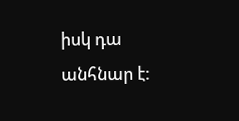իսկ դա անհնար է: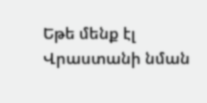Եթե մենք էլ Վրաստանի նման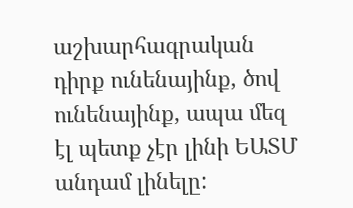աշխարհագրական դիրք ունենայինք, ծով ունենայինք, ապա մեզ էլ պետք չէր լինի ԵԱՏՄ անդամ լինելը: